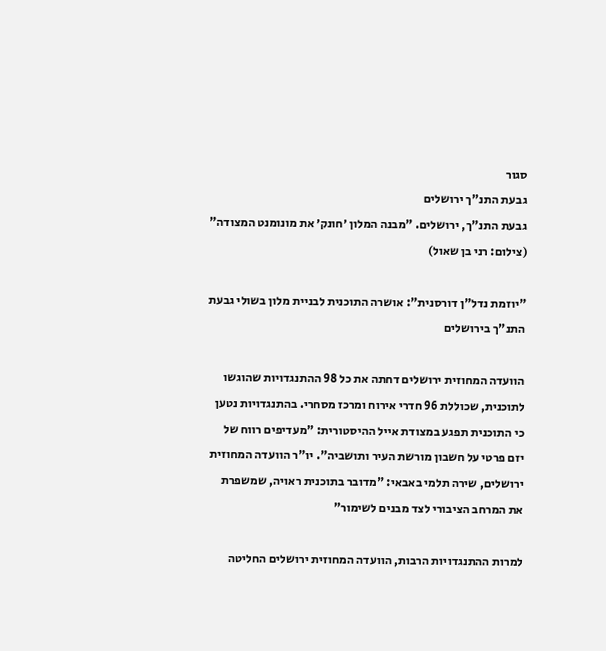סגור
גבעת התנ"ך ירושלים
גבעת התנ"ך, ירושלים. "מבנה המלון ׳חונק׳ את מונומנט המצודה" (צילום: רני בן שאול)

"יוזמת נדל"ן דורסנית": אושרה התוכנית לבניית מלון בשולי גבעת התנ"ך בירושלים

הוועדה המחוזית ירושלים דחתה את כל 98 ההתנגדויות שהוגשו לתוכנית, שכוללת 96 חדרי אירוח ומרכז מסחרי. בהתנגדויות נטען כי התוכנית תפגע במצודת אייל ההיסטורית: "מעדיפים רווח של יזם פרטי על חשבון מורשת העיר ותושביה". יו"ר הוועדה המחוזית ירושלים, שירה תלמי באבאי: "מדובר בתוכנית ראויה, שמשפרת את המרחב הציבורי לצד מבנים לשימור"

למרות ההתנגדויות הרבות, הוועדה המחוזית ירושלים החליטה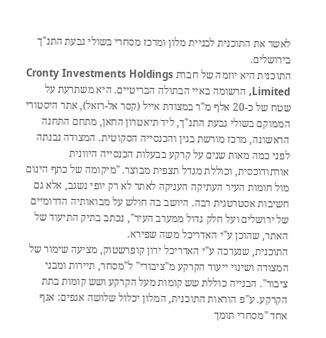לאשר את התוכנית לבניית מלון ומרכז מסחרי בשולי גבעת התנ"ך בירושלים.
התוכנית היא יוזמה של חברת Cronty Investments Holdings Limited, הרשומה באיי הבתולה הבריטיים. היא משתרעת על שטח של כ-20 אלף מ"ר במצודת אייל (קסר אל-רזאל), אתר היסטורי הממוקם בשולי גבעת התנ"ך, ליד תיאטרון החאן, מתחם התחנה הראשונה, מרכז מורשת בגין והכנסייה הסקוטית. המצודה נבנתה לפני כמה מאות שנים על קרקע בבעלות הכנסייה היוונית אורתודוכסית, וכוללת מגדל תצפית מבוצר. "מיקומה של כתף הינום מול חומות העיר העתיקה העניקה לאתר לא רק יופי נשגב, אלא גם חשיבות אסטרטגית רבה. היושב בה חולש על מבואותיה הדרומיים של ירושלים ועל חלק גדול ממערב העיר", נכתב בתיק התיעוד של האתר, שהוכן ע"י האדריכל משה שפירא.
התוכנית, שנערכה ע"י האדריכל ירון קופרשטוק, מציעה שימור של המצודה ושינוי ייעוד הקרקע מ"ציבורי" ל"מסחר, תיירות ומבני ציבור". הבנייה כוללת שש קומות מעל הקרקע ושש קומות בתת הקרקע. ע"פ הוראות התוכנית, המלון יכלול שלושה אגפים: אגף אחד "מסחרי תומך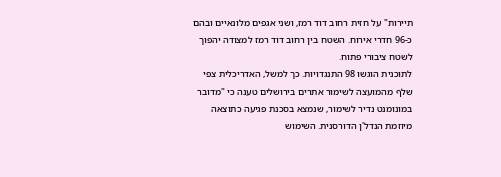תיירות" על חזית רחוב דוד רמז, ושני אגפים מלונאיים ובהם כ-96 חדרי אירוח. השטח בין רחוב דוד רמז למצודה יהפוך לשטח ציבורי פתוח.
לתוכנית הוגשו 98 התנגדויות. כך למשל, האדריכלית צפי שלף מהמועצה לשימור אתרים בירושלים טענה כי "מדובר במונומנט נדיר לשימור, שנמצא בסכנת פגיעה כתוצאה מיוזמת הנדל'ן הדורסנית. השימוש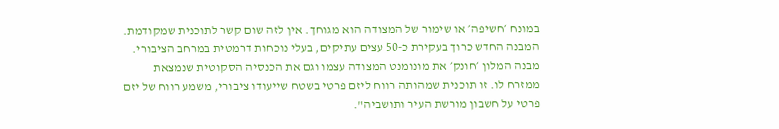במונח ׳חשיפה׳ או שימור של המצודה הוא מגוחך. אין לזה שום קשר לתוכנית שמקודמת. המבנה החדש כרוך בעקירת כ-50 עצים עתיקים, בעלי נוכחות דרמטית במרחב הציבורי. מבנה המלון ׳חונק׳ את מונומנט המצודה עצמו וגם את הכנסיה הסקוטית שנמצאת ממזרח לו. זו תוכנית שמהותה רווח ליזם פרטי בשטח שייעודו ציבורי, משמע רווח של יזם פרטי על חשבון מורשת העיר ותושביה".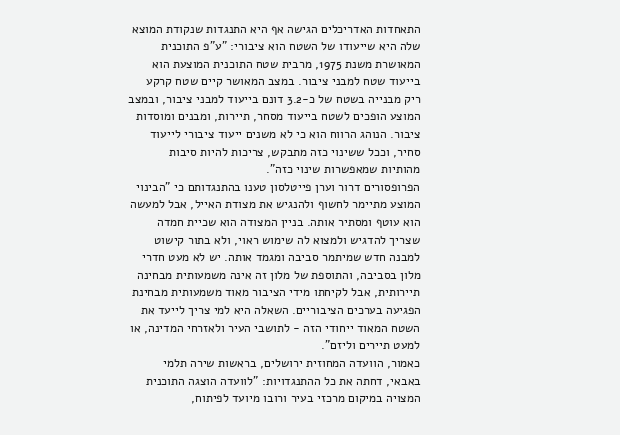התאחדות האדריכלים הגישה אף היא התנגדות שנקודת המוצא שלה היא שייעודו של השטח הוא ציבורי: "ע"פ התוכנית המאושרת משנת 1975, מרבית שטח התוכנית המוצעת הוא בייעוד שטח למבני ציבור. במצב המאושר קיים שטח קרקע ריק מבנייה בשטח של כ-3.2 דונם בייעוד למבני ציבור, ובמצב המוצע הופכים לשטח בייעוד מסחר, תיירות, ומבנים ומוסדות ציבור. הנוהג הרווח הוא כי לא משנים ייעוד ציבורי לייעוד סחיר, וככל ששינוי כזה מתבקש, צריכות להיות סיבות מהותיות שמאפשרות שינוי כזה".
הפרופסורים דרור וערן פייטלסון טענו בהתנגדותם כי "הבינוי המוצע מתיימר לחשוף ולהנגיש את מצודת האייל, אבל למעשה הוא עוטף ומסתיר אותה. בניין המצודה הוא שכיית חמדה שצריך להדגיש ולמצוא לה שימוש ראוי, ולא בתור קישוט למבנה חדש שמיתמר סביבה ומגמד אותה. יש לא מעט חדרי מלון בסביבה, והתוספת של מלון זה אינה משמעותית מבחינה תיירותית, אבל לקיחתו מידי הציבור מאוד משמעותית מבחינת הפגיעה בערכים הציבוריים. השאלה היא למי צריך לייעד את השטח המאוד ייחודי הזה - לתושבי העיר ולאזרחי המדינה, או למעט תיירים וליזם".
כאמור, הוועדה המחוזית ירושלים, בראשות שירה תלמי באבאי, דחתה את כל ההתנגדויות: "לוועדה הוצגה התוכנית המצויה במיקום מרכזי בעיר ורובו מיועד לפיתוח,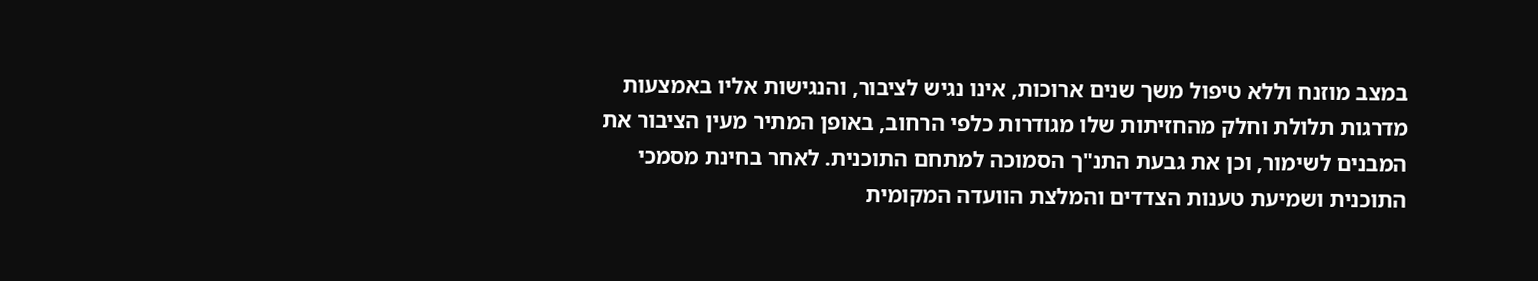במצב מוזנח וללא טיפול משך שנים ארוכות, אינו נגיש לציבור, והנגישות אליו באמצעות מדרגות תלולת וחלק מהחזיתות שלו מגודרות כלפי הרחוב, באופן המתיר מעין הציבור את המבנים לשימור, וכן את גבעת התנ"ך הסמוכה למתחם התוכנית. לאחר בחינת מסמכי התוכנית ושמיעת טענות הצדדים והמלצת הוועדה המקומית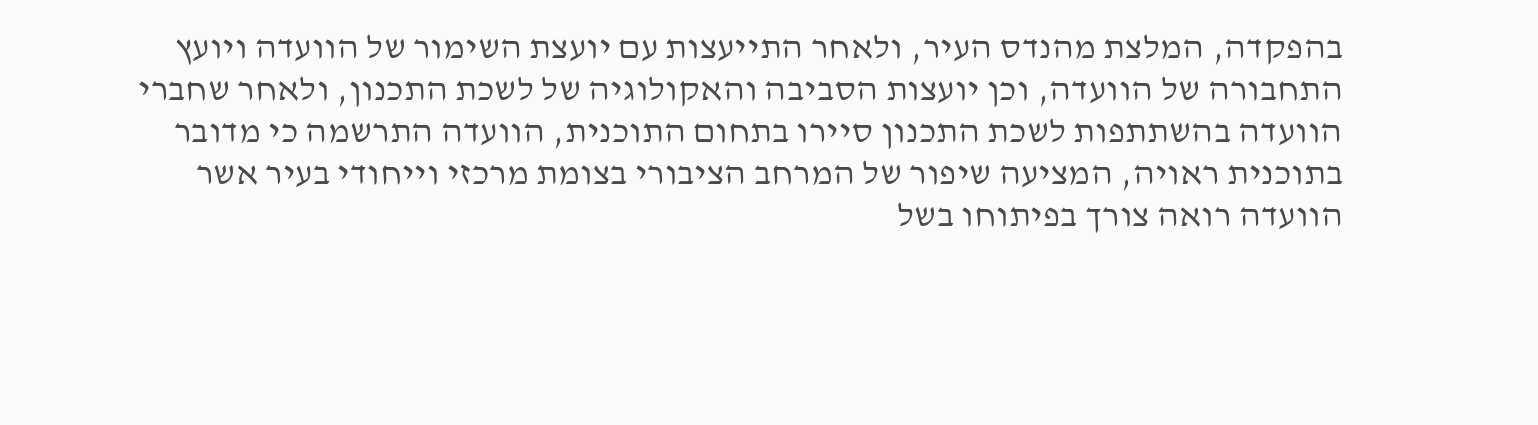בהפקדה, המלצת מהנדס העיר, ולאחר התייעצות עם יועצת השימור של הוועדה ויועץ התחבורה של הוועדה, וכן יועצות הסביבה והאקולוגיה של לשכת התכנון, ולאחר שחברי הוועדה בהשתתפות לשכת התכנון סיירו בתחום התוכנית, הוועדה התרשמה כי מדובר בתוכנית ראויה, המציעה שיפור של המרחב הציבורי בצומת מרכזי וייחודי בעיר אשר הוועדה רואה צורך בפיתוחו בשל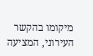מיקומו בהקשר העירוני, המציעה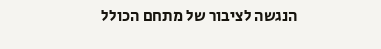הנגשה לציבור של מתחם הכולל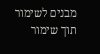מבנים לשימור תוך שימור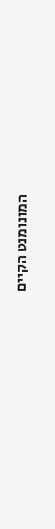המונומנט הקיים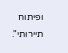ופיתוח תיירותי".